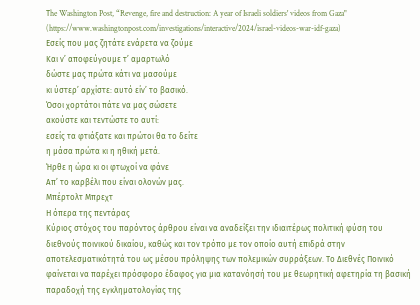Τhe Washington Post, “Revenge, fire and destruction: A year of Israeli soldiers' videos from Gaza"
(https://www.washingtonpost.com/investigations/interactive/2024/israel-videos-war-idf-gaza)
Εσείς που μας ζητάτε ενάρετα να ζούμε
Και ν’ αποφεύγουμε τ’ αμαρτωλό
δώστε μας πρώτα κάτι να μασούμε
κι ύστερ’ αρχίστε: αυτό είν’ το βασικό.
Όσοι χορτάτοι πάτε να μας σώσετε
ακούστε και τεντώστε το αυτί:
εσείς τα φτιάξατε και πρώτοι θα το δείτε
η μάσα πρώτα κι η ηθική μετά.
Ήρθε η ώρα κι οι φτωχοί να φάνε
Απ’ το καρβέλι που είναι ολονών μας.
Μπέρτολτ Μπρεχτ
Η όπερα της πεντάρας
Κύριος στόχος του παρόντος άρθρου είναι να αναδείξει την ιδιαιτέρως πολιτική φύση του διεθνούς ποινικού δικαίου, καθώς και τον τρόπο με τον οποίο αυτή επιδρά στην αποτελεσματικότητά του ως μέσου πρόληψης των πολεμικών συρράξεων. Το Διεθνές Ποινικό φαίνεται να παρέχει πρόσφορο έδαφος για μια κατανόησή του με θεωρητική αφετηρία τη βασική παραδοχή της εγκληματολογίας της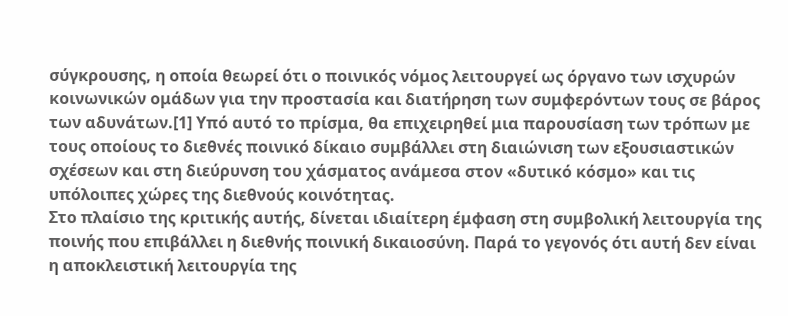σύγκρουσης, η οποία θεωρεί ότι ο ποινικός νόμος λειτουργεί ως όργανο των ισχυρών κοινωνικών ομάδων για την προστασία και διατήρηση των συμφερόντων τους σε βάρος των αδυνάτων.[1] Υπό αυτό το πρίσμα, θα επιχειρηθεί μια παρουσίαση των τρόπων με τους οποίους το διεθνές ποινικό δίκαιο συμβάλλει στη διαιώνιση των εξουσιαστικών σχέσεων και στη διεύρυνση του χάσματος ανάμεσα στον «δυτικό κόσμο» και τις υπόλοιπες χώρες της διεθνούς κοινότητας.
Στο πλαίσιο της κριτικής αυτής, δίνεται ιδιαίτερη έμφαση στη συμβολική λειτουργία της ποινής που επιβάλλει η διεθνής ποινική δικαιοσύνη. Παρά το γεγονός ότι αυτή δεν είναι η αποκλειστική λειτουργία της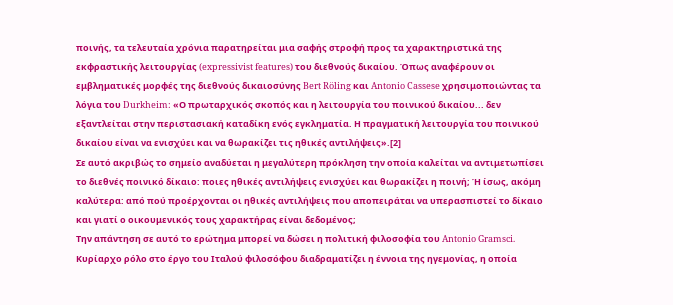ποινής, τα τελευταία χρόνια παρατηρείται μια σαφής στροφή προς τα χαρακτηριστικά της εκφραστικής λειτουργίας (expressivist features) του διεθνούς δικαίου. Όπως αναφέρουν οι εμβληματικές μορφές της διεθνούς δικαιοσύνης Bert Röling και Antonio Cassese χρησιμοποιώντας τα λόγια του Durkheim: «Ο πρωταρχικός σκοπός και η λειτουργία του ποινικού δικαίου... δεν εξαντλείται στην περιστασιακή καταδίκη ενός εγκληματία. Η πραγματική λειτουργία του ποινικού δικαίου είναι να ενισχύει και να θωρακίζει τις ηθικές αντιλήψεις».[2]
Σε αυτό ακριβώς το σημείο αναδύεται η μεγαλύτερη πρόκληση την οποία καλείται να αντιμετωπίσει το διεθνές ποινικό δίκαιο: ποιες ηθικές αντιλήψεις ενισχύει και θωρακίζει η ποινή; Ή ίσως, ακόμη καλύτερα: από πού προέρχονται οι ηθικές αντιλήψεις που αποπειράται να υπερασπιστεί το δίκαιο και γιατί ο οικουμενικός τους χαρακτήρας είναι δεδομένος;
Την απάντηση σε αυτό το ερώτημα μπορεί να δώσει η πολιτική φιλοσοφία του Antonio Gramsci. Κυρίαρχο ρόλο στο έργο του Ιταλού φιλοσόφου διαδραματίζει η έννοια της ηγεμονίας, η οποία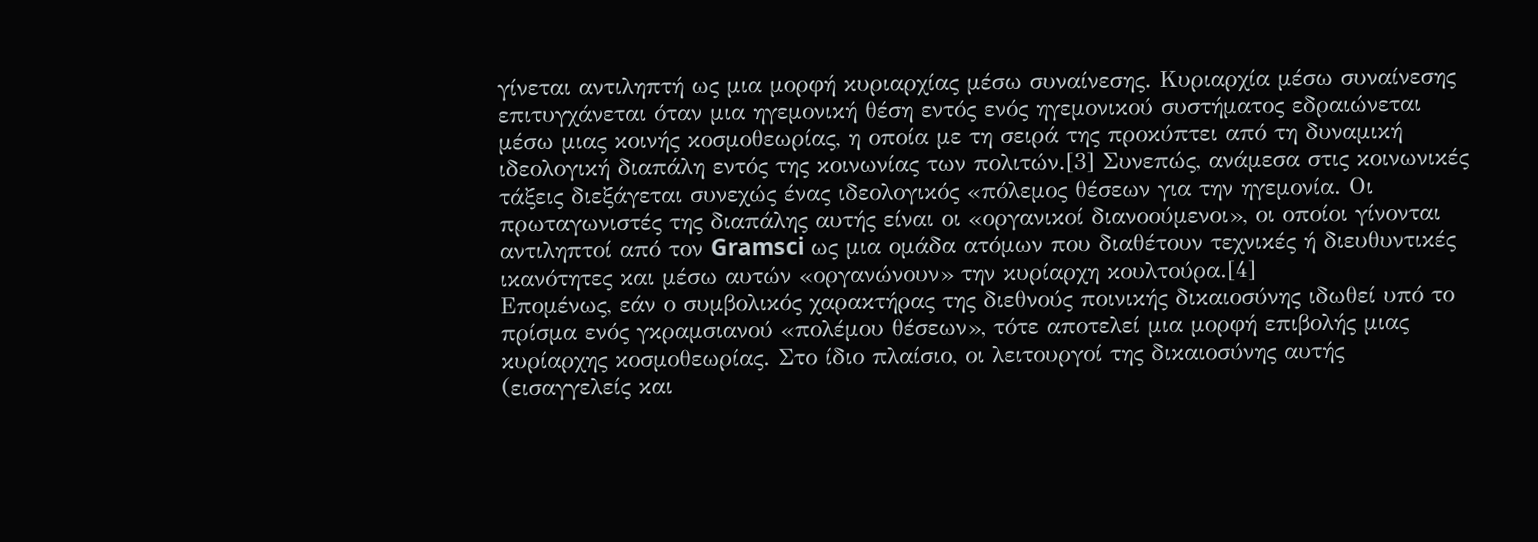γίνεται αντιληπτή ως μια μορφή κυριαρχίας μέσω συναίνεσης. Κυριαρχία μέσω συναίνεσης επιτυγχάνεται όταν μια ηγεμονική θέση εντός ενός ηγεμονικού συστήματος εδραιώνεται μέσω μιας κοινής κοσμοθεωρίας, η οποία με τη σειρά της προκύπτει από τη δυναμική ιδεολογική διαπάλη εντός της κοινωνίας των πολιτών.[3] Συνεπώς, ανάμεσα στις κοινωνικές τάξεις διεξάγεται συνεχώς ένας ιδεολογικός «πόλεμος θέσεων για την ηγεμονία. Οι πρωταγωνιστές της διαπάλης αυτής είναι οι «οργανικοί διανοούμενοι», οι οποίοι γίνονται αντιληπτοί από τον Gramsci ως μια ομάδα ατόμων που διαθέτουν τεχνικές ή διευθυντικές ικανότητες και μέσω αυτών «οργανώνουν» την κυρίαρχη κουλτούρα.[4]
Επομένως, εάν ο συμβολικός χαρακτήρας της διεθνούς ποινικής δικαιοσύνης ιδωθεί υπό το πρίσμα ενός γκραμσιανού «πολέμου θέσεων», τότε αποτελεί μια μορφή επιβολής μιας κυρίαρχης κοσμοθεωρίας. Στο ίδιο πλαίσιο, οι λειτουργοί της δικαιοσύνης αυτής (εισαγγελείς και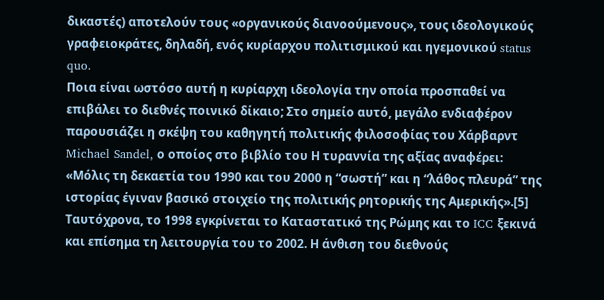δικαστές) αποτελούν τους «οργανικούς διανοούμενους», τους ιδεολογικούς γραφειοκράτες, δηλαδή, ενός κυρίαρχου πολιτισμικού και ηγεμονικού status quo.
Ποια είναι ωστόσο αυτή η κυρίαρχη ιδεολογία την οποία προσπαθεί να επιβάλει το διεθνές ποινικό δίκαιο; Στο σημείο αυτό, μεγάλο ενδιαφέρον παρουσιάζει η σκέψη του καθηγητή πολιτικής φιλοσοφίας του Χάρβαρντ Michael Sandel, ο οποίος στο βιβλίο του Η τυραννία της αξίας αναφέρει: «Μόλις τη δεκαετία του 1990 και του 2000 η “σωστή” και η “λάθος πλευρά” της ιστορίας έγιναν βασικό στοιχείο της πολιτικής ρητορικής της Αμερικής».[5] Ταυτόχρονα, το 1998 εγκρίνεται το Καταστατικό της Ρώμης και το ICC ξεκινά και επίσημα τη λειτουργία του το 2002. Η άνθιση του διεθνούς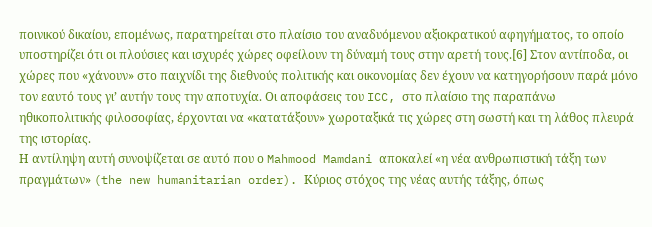ποινικού δικαίου, επομένως, παρατηρείται στο πλαίσιο του αναδυόμενου αξιοκρατικού αφηγήματος, το οποίο υποστηρίζει ότι οι πλούσιες και ισχυρές χώρες οφείλουν τη δύναμή τους στην αρετή τους.[6] Στον αντίποδα, οι χώρες που «χάνουν» στο παιχνίδι της διεθνούς πολιτικής και οικονομίας δεν έχουν να κατηγορήσουν παρά μόνο τον εαυτό τους γι’ αυτήν τους την αποτυχία. Οι αποφάσεις του ICC, στο πλαίσιο της παραπάνω ηθικοπολιτικής φιλοσοφίας, έρχονται να «κατατάξουν» χωροταξικά τις χώρες στη σωστή και τη λάθος πλευρά της ιστορίας.
Η αντίληψη αυτή συνοψίζεται σε αυτό που ο Mahmood Mamdani αποκαλεί «η νέα ανθρωπιστική τάξη των πραγμάτων» (the new humanitarian order). Κύριος στόχος της νέας αυτής τάξης, όπως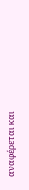αναφέρεται και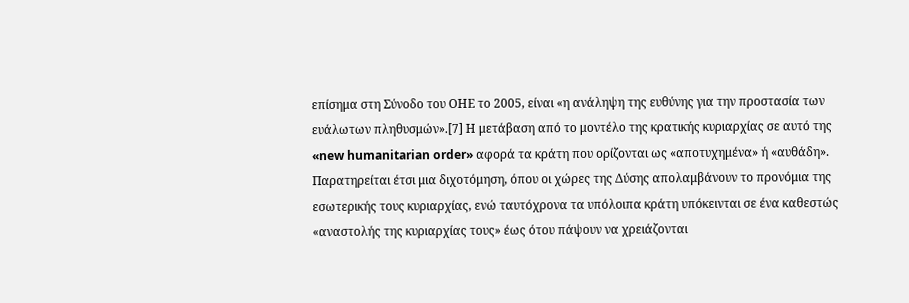επίσημα στη Σύνοδο του ΟΗΕ το 2005, είναι «η ανάληψη της ευθύνης για την προστασία των ευάλωτων πληθυσμών».[7] Η μετάβαση από το μοντέλο της κρατικής κυριαρχίας σε αυτό της «new humanitarian order» αφορά τα κράτη που ορίζονται ως «αποτυχημένα» ή «αυθάδη». Παρατηρείται έτσι μια διχοτόμηση, όπου οι χώρες της Δύσης απολαμβάνουν το προνόμια της εσωτερικής τους κυριαρχίας, ενώ ταυτόχρονα τα υπόλοιπα κράτη υπόκεινται σε ένα καθεστώς «αναστολής της κυριαρχίας τους» έως ότου πάψουν να χρειάζονται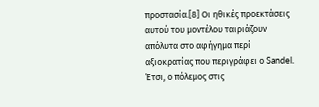προστασία.[8] Οι ηθικές προεκτάσεις αυτού του μοντέλου ταιριάζουν απόλυτα στο αφήγημα περί αξιοκρατίας που περιγράφει ο Sandel. Έτσι, ο πόλεμος στις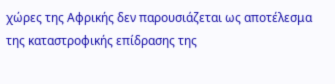χώρες της Αφρικής δεν παρουσιάζεται ως αποτέλεσμα της καταστροφικής επίδρασης της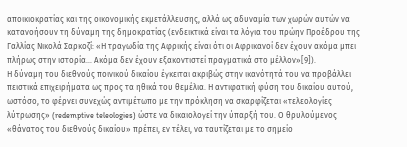αποικιοκρατίας και της οικονομικής εκμετάλλευσης, αλλά ως αδυναμία των χωρών αυτών να κατανοήσουν τη δύναμη της δημοκρατίας (ενδεικτικά είναι τα λόγια του πρώην Προέδρου της Γαλλίας Νικολά Σαρκοζί: «Η τραγωδία της Αφρικής είναι ότι οι Αφρικανοί δεν έχουν ακόμα μπει πλήρως στην ιστορία… Ακόμα δεν έχουν εξακοντιστεί πραγματικά στο μέλλον»[9]).
Η δύναμη του διεθνούς ποινικού δικαίου έγκειται ακριβώς στην ικανότητά του να προβάλλει πειστικά επιχειρήματα ως προς τα ηθικά του θεμέλια. Η αντιφατική φύση του δικαίου αυτού, ωστόσο, το φέρνει συνεχώς αντιμέτωπο με την πρόκληση να σκαρφίζεται «τελεολογίες λύτρωσης» (redemptive teleologies) ώστε να δικαιολογεί την ύπαρξή του. Ο θρυλούμενος «θάνατος του διεθνούς δικαίου» πρέπει, εν τέλει, να ταυτίζεται με το σημείο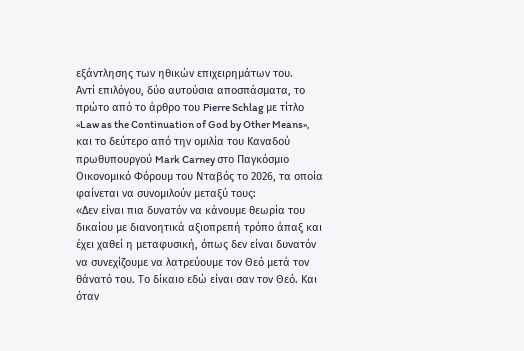εξάντλησης των ηθικών επιχειρημάτων του.
Αντί επιλόγου, δύο αυτούσια αποσπάσματα, το πρώτο από το άρθρο του Pierre Schlag με τίτλο «Law as the Continuation of God by Other Means», και το δεύτερο από την ομιλία του Καναδού πρωθυπουργού Mark Carney στο Παγκόσμιο Οικονομικό Φόρουμ του Νταβός το 2026, τα οποία φαίνεται να συνομιλούν μεταξύ τους:
«Δεν είναι πια δυνατόν να κάνουμε θεωρία του δικαίου με διανοητικά αξιοπρεπή τρόπο άπαξ και έχει χαθεί η μεταφυσική, όπως δεν είναι δυνατόν να συνεχίζουμε να λατρεύουμε τον Θεό μετά τον θάνατό του. Το δίκαιο εδώ είναι σαν τον Θεό. Και όταν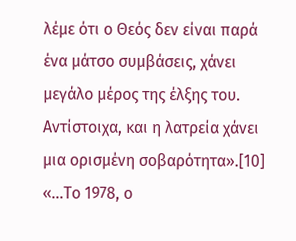λέμε ότι ο Θεός δεν είναι παρά ένα μάτσο συμβάσεις, χάνει μεγάλο μέρος της έλξης του. Αντίστοιχα, και η λατρεία χάνει μια ορισμένη σοβαρότητα».[10]
«…Το 1978, ο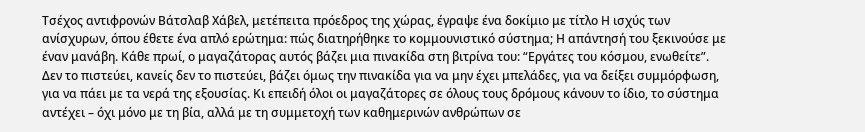Τσέχος αντιφρονών Βάτσλαβ Χάβελ, μετέπειτα πρόεδρος της χώρας, έγραψε ένα δοκίμιο με τίτλο Η ισχύς των ανίσχυρων, όπου έθετε ένα απλό ερώτημα: πώς διατηρήθηκε το κομμουνιστικό σύστημα; Η απάντησή του ξεκινούσε με έναν μανάβη. Κάθε πρωί, ο μαγαζάτορας αυτός βάζει μια πινακίδα στη βιτρίνα του: “Εργάτες του κόσμου, ενωθείτε”. Δεν το πιστεύει, κανείς δεν το πιστεύει, βάζει όμως την πινακίδα για να μην έχει μπελάδες, για να δείξει συμμόρφωση, για να πάει με τα νερά της εξουσίας. Κι επειδή όλοι οι μαγαζάτορες σε όλους τους δρόμους κάνουν το ίδιο, το σύστημα αντέχει – όχι μόνο με τη βία, αλλά με τη συμμετοχή των καθημερινών ανθρώπων σε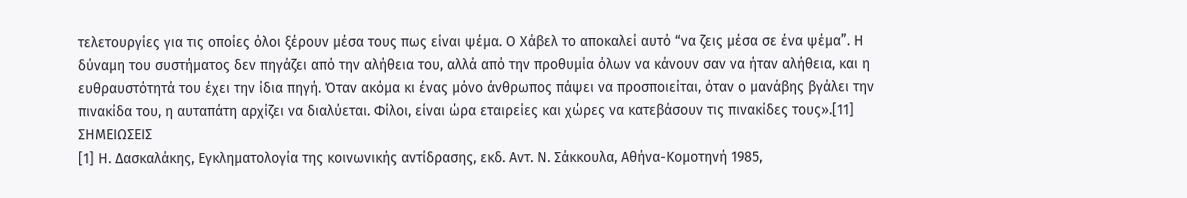τελετουργίες για τις οποίες όλοι ξέρουν μέσα τους πως είναι ψέμα. Ο Χάβελ το αποκαλεί αυτό “να ζεις μέσα σε ένα ψέμα”. Η δύναμη του συστήματος δεν πηγάζει από την αλήθεια του, αλλά από την προθυμία όλων να κάνουν σαν να ήταν αλήθεια, και η ευθραυστότητά του έχει την ίδια πηγή. Όταν ακόμα κι ένας μόνο άνθρωπος πάψει να προσποιείται, όταν ο μανάβης βγάλει την πινακίδα του, η αυταπάτη αρχίζει να διαλύεται. Φίλοι, είναι ώρα εταιρείες και χώρες να κατεβάσουν τις πινακίδες τους».[11]
ΣΗΜΕΙΩΣΕΙΣ
[1] Η. Δασκαλάκης, Εγκληματολογία της κοινωνικής αντίδρασης, εκδ. Αντ. Ν. Σάκκουλα, Αθήνα-Κομοτηνή 1985,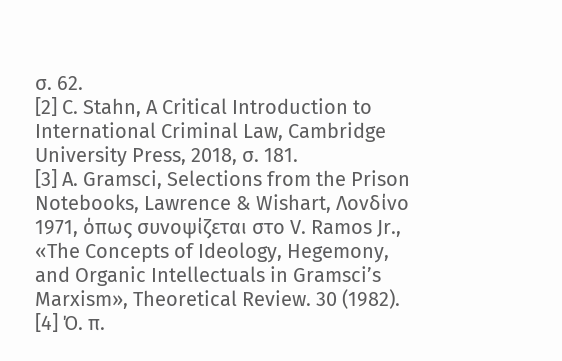σ. 62.
[2] C. Stahn, A Critical Introduction to International Criminal Law, Cambridge University Press, 2018, σ. 181.
[3] A. Gramsci, Selections from the Prison Notebooks, Lawrence & Wishart, Λονδίνο 1971, όπως συνοψίζεται στο V. Ramos Jr., «The Concepts of Ideology, Hegemony, and Organic Intellectuals in Gramsci’s Marxism», Theoretical Review. 30 (1982).
[4] Ό. π.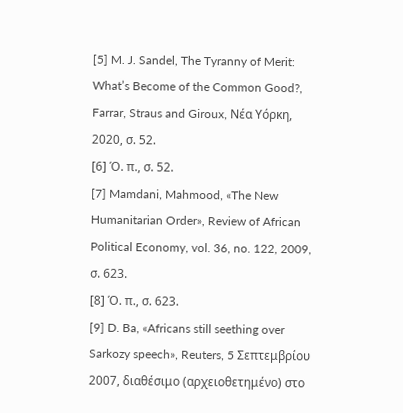[5] M. J. Sandel, The Tyranny of Merit: What’s Become of the Common Good?, Farrar, Straus and Giroux, Νέα Υόρκη, 2020, σ. 52.
[6] Ό. π., σ. 52.
[7] Mamdani, Mahmood, «The New Humanitarian Order», Review of African Political Economy, vol. 36, no. 122, 2009, σ. 623.
[8] Ό. π., σ. 623.
[9] D. Ba, «Africans still seething over Sarkozy speech», Reuters, 5 Σεπτεμβρίου 2007, διαθέσιμο (αρχειοθετημένο) στο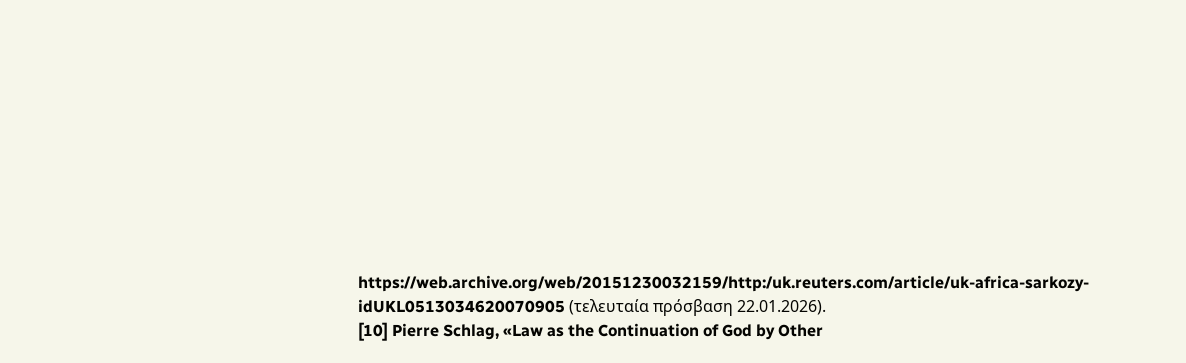https://web.archive.org/web/20151230032159/http:/uk.reuters.com/article/uk-africa-sarkozy-idUKL0513034620070905 (τελευταία πρόσβαση 22.01.2026).
[10] Pierre Schlag, «Law as the Continuation of God by Other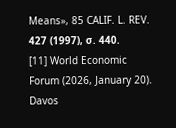Means», 85 CALIF. L. REV. 427 (1997), σ. 440.
[11] World Economic Forum (2026, January 20). Davos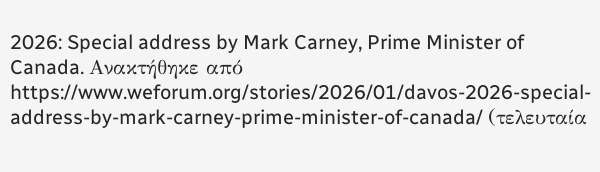2026: Special address by Mark Carney, Prime Minister of Canada. Ανακτήθηκε από https://www.weforum.org/stories/2026/01/davos-2026-special-address-by-mark-carney-prime-minister-of-canada/ (τελευταία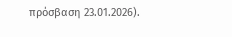πρόσβαση 23.01.2026).